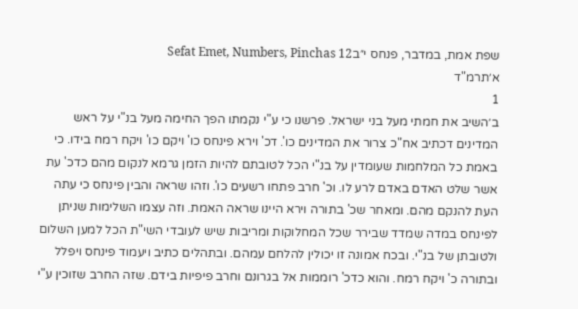שפת אמת, במדבר, פנחס י״בSefat Emet, Numbers, Pinchas 12
א׳תרמ"ד
1
ב׳השיב את חמתי מעל בני ישראל. פרשנו כי ע"י נקמתו הפך החימה מעל בנ"י על ראש המדינים דכתיב אח"כ צרור את המדינים כו'. דכ' וירא פינחס כו' ויקם כו' ויקח רמח בידו. כי באמת כל המלחמות שעומדין על בנ"י הכל לטובתם להיות הזמן גרמא לנקום מהם כדכ' עת אשר שלט האדם באדם לרע לו. וכ' חרב פתחו רשעים כו'. וזהו שראה והבין פינחס כי עתה העת להנקם מהם. ומאחר שכ' בתורה וירא היינו שראה האמת. וזה עצמו השלימות שניתן לפינחס במדה שמדד שבירר שכל המחלוקות ומריבות שיש לעובדי השי"ת הכל למען השלום ולטובתן של בנ"י. ובכח אמונה זו יכולין להלחם עמהם. ובתהלים כתיב ויעמוד פינחס ויפלל ובתורה כ' ויקח רמח. והוא כדכ' רוממות אל בגרונם וחרב פיפיות בידם. שזה החרב שזוכין ע"י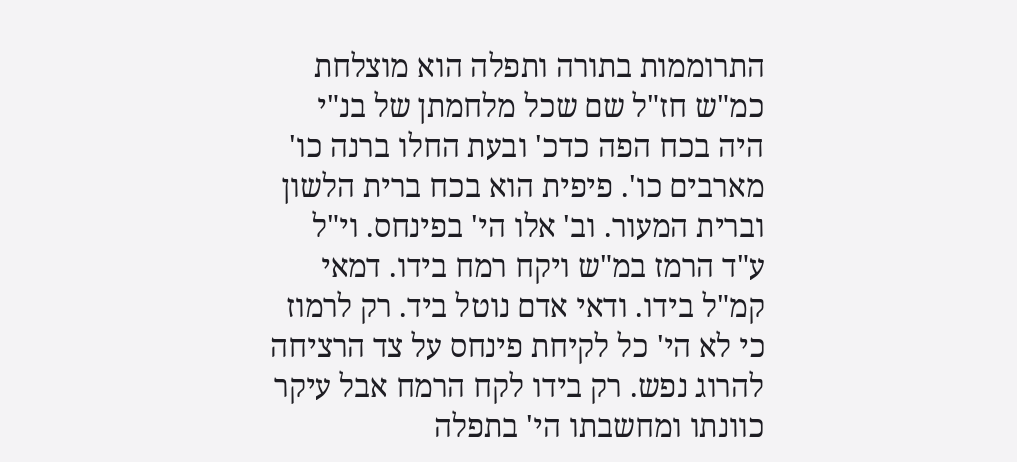התרוממות בתורה ותפלה הוא מוצלחת כמ"ש חז"ל שם שכל מלחמתן של בנ"י היה בכח הפה כדכ' ובעת החלו ברנה כו' מארבים כו'. פיפית הוא בכח ברית הלשון וברית המעור. וב' אלו הי' בפינחס. וי"ל ע"ד הרמז במ"ש ויקח רמח בידו. דמאי קמ"ל בידו. ודאי אדם נוטל ביד. רק לרמוז כי לא הי' כל לקיחת פינחס על צד הרציחה להרוג נפש. רק בידו לקח הרמח אבל עיקר כוונתו ומחשבתו הי' בתפלה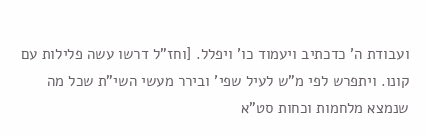ועבודת ה' כדכתיב ויעמוד כו' ויפלל. [וחז"ל דרשו עשה פלילות עם קונו. ויתפרש לפי מ"ש לעיל שפי' ובירר מעשי השי"ת שכל מה שנמצא מלחמות וכחות סט"א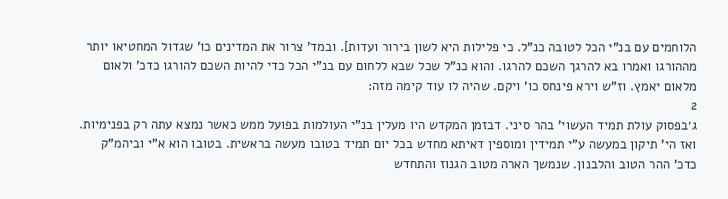הלוחמים עם בנ"י הכל לטובה כנ"ל. כי פלילות היא לשון בירור ועדות]. ובמד' צרור את המדינים כו' שגדול המחטיאו יותר מההורגו ואמרו בא להרגך השכם להרגו. והוא כנ"ל שכל שבא ללחום עם בנ"י הכל כדי להיות השכם להורגו כדכ' ולאום מלאום יאמץ. וז"ש וירא פינחס כו' ויקם. שהיה לו עוד קימה מזה:
2
ג׳בפסוק עולת תמיד העשוי' בהר סיני. דבזמן המקדש היו מעלין בנ"י העולמות בפועל ממש כאשר נמצא עתה רק בפנימיות. ואז הי' תיקון במעשה ע"י תמידין ומוספין דאיתא מחדש בכל יום תמיד בטובו מעשה בראשית. בטובו הוא א"י וביהמ"ק כדכ' ההר הטוב והלבנון. שנמשך הארה מטוב הגנוז והתחדש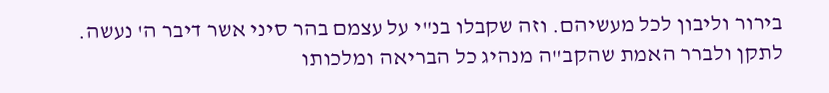בירור וליבון לכל מעשיהם. וזה שקבלו בנ"י על עצמם בהר סיני אשר דיבר ה' נעשה. לתקן ולברר האמת שהקב"ה מנהיג כל הבריאה ומלכותו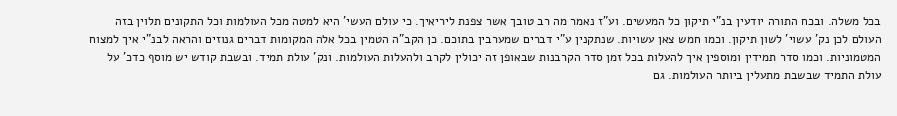בכל משלה. ובכח התורה יודעין בנ"י תיקון כל המעשים. וע"ז נאמר מה רב טובך אשר צפנת ליריאיך. כי עולם העשי' היא למטה מכל העולמות וכל התקונים תלוין בזה העולם לכן נק' עשוי' לשון תיקון. וכמו חמש צאן עשויות. שנתקנין ע"י דברים שמערבין בתוכם. כן הקב"ה הטמין בכל אלה המקומות דברים גנוזים והראה לבנ"י איך למצוח המטמוניות. וכמו סדר תמידין ומוספין איך להעלות בכל זמן סדר הקרבנות שבאופן זה יכולין לקרב ולהעלות העולמות. ונק' עולת תמיד. ובשבת קודש יש מוסף כדכ' על עולת התמיד שבשבת מתעלין ביותר העולמות. גם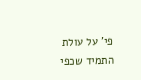פי' על עולת התמיד שכפי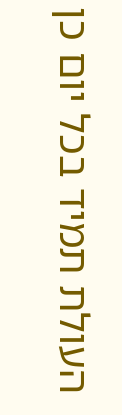העולת תמיד בכל יום כן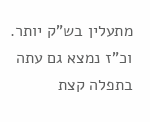מתעלין בש"ק יותר. וכ"ז נמצא גם עתה בתפלה קצת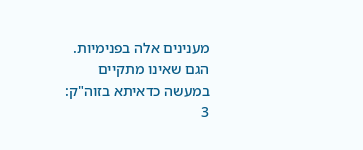מענינים אלה בפנימיות. הגם שאינו מתקיים במעשה כדאיתא בזוה"ק:
3